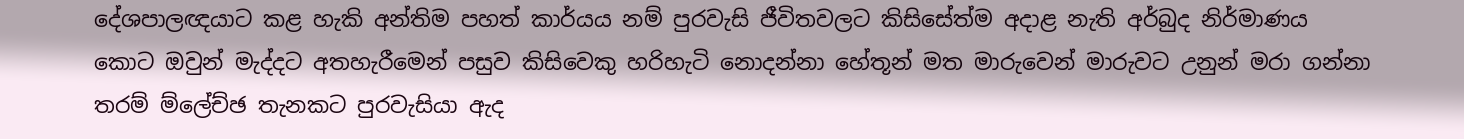දේශපාලඥයාට කළ හැකි අන්තිම පහත් කාර්යය නම් පුරවැසි ජීවිතවලට කිසිසේත්ම අදාළ නැති අර්බුද නිර්මාණය කොට ඔවුන් මැද්දට අතහැරීමෙන් පසුව කිසිවෙකු හරිහැටි නොදන්නා හේතූන් මත මාරුවෙන් මාරුවට උනුන් මරා ගන්නා තරම් ම්ලේච්ඡ තැනකට පුරවැසියා ඇද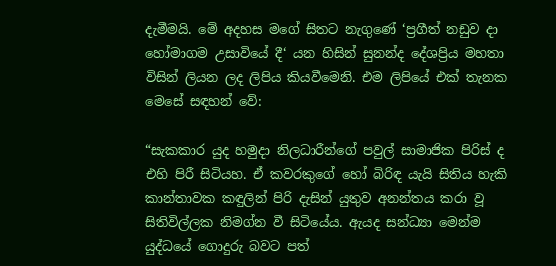දැමීමයි. මේ අදහස මගේ සිතට නැගුණේ ‘ප්‍රගීත් නඩුව දා හෝමාගම උසාවියේ දී‘ යන හිසින් සුනන්ද දේශප්‍රිය මහතා විසින් ලියන ලද ලිපිය කියවීමෙනි. එම ලිපියේ එක් තැනක මෙසේ සඳහන් වේ:

“සැකකාර යුද හමුදා නිලධාරීන්ගේ පවුල් සාමාජික පිරිස් ද එහි පිරී සිටියහ. ඒ කවරකුගේ හෝ බිරිඳ යැයි සිතිය හැකි කාන්තාවක කඳුලින් පිරි දැසින් යුතුව අනන්තය කරා වූ සිතිවිල්ලක නිමග්න වී සිටියේය. ඇයද සන්ධ්‍යා මෙන්ම යුද්ධයේ ගොදුරු බවට පත්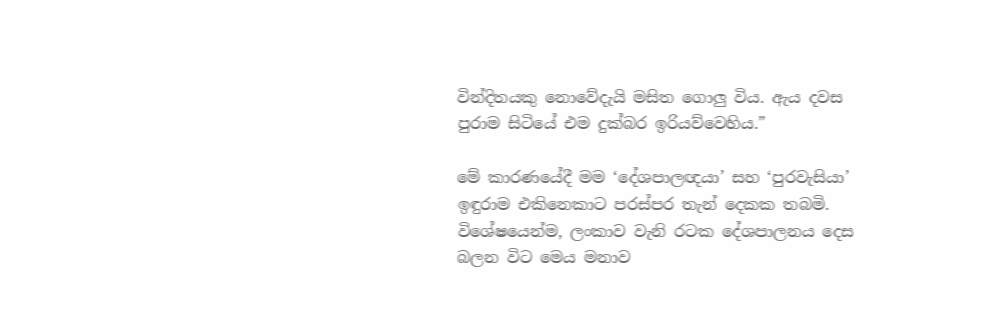වින්දිතයකු නොවේදැයි මසිත ගොලු විය. ඇය දවස පුරාම සිටියේ එම දුක්බර ඉරියව්වෙහිය.”

මේ කාරණයේදී මම ‘දේශපාලඥයා’ සහ ‘පුරවැසියා’ ඉඳුරාම එකිනෙකාට පරස්පර තැන් දෙකක තබමි. විශේෂයෙන්ම, ලංකාව වැනි රටක දේශපාලනය දෙස බලන විට මෙය මනාව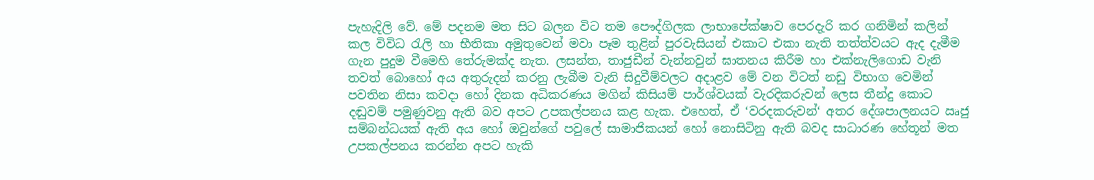පැහැදිලි වේ. මේ පදනම මත සිට බලන විට තම පෞද්ගිලක ලාභාපේක්ෂාව පෙරදැරි කර ගනිමින් කලින් කල විවිධ රැලි හා භීතිකා අමුතුවෙන් මවා පෑම තුළින් පුරවැසියන් එකාට එකා නැති තත්ත්වයට ඇද දැමීම ගැන පුදුම වීමෙහි තේරුමක්ද නැත. ලසන්ත, තාජුඩීන් වැන්නවුන් ඝාතනය කිරීම හා එක්නැලිගොඩ වැනි තවත් බොහෝ අය අතුරුදන් කරනු ලැබීම වැනි සිදුවීම්වලට අදාළව මේ වන විටත් නඩු විභාග වෙමින් පවතින නිසා කවදා හෝ දිනක අධිකරණය මගින් කිසියම් පාර්ශ්වයක් වැරදිකරුවන් ලෙස තීන්දු කොට දඬුවම් පමුණුවනු ඇති බව අපට උපකල්පනය කළ හැක. එහෙත්, ඒ ‘වරදකරුවන්‘ අතර දේශපාලනයට ඍජු සම්බන්ධයක් ඇති අය හෝ ඔවුන්ගේ පවුලේ සාමාජිකයන් හෝ නොසිටිනු ඇති බවද සාධාරණ හේතූන් මත උපකල්පනය කරන්න අපට හැකි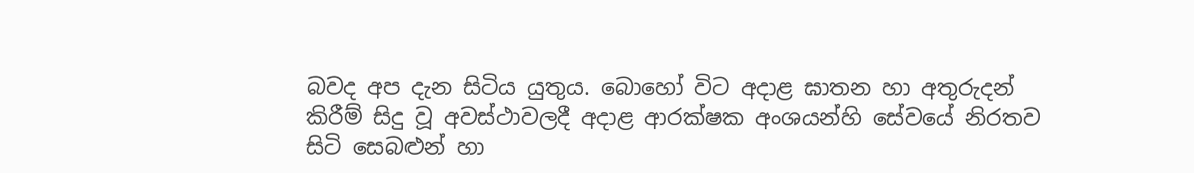බවද අප දැන සිටිය යුතුය. බොහෝ විට අදාළ ඝාතන හා අතුරුදන් කිරීම් සිදු වූ අවස්ථාවලදී අදාළ ආරක්ෂක අංශයන්හි සේවයේ නිරතව සිටි සෙබළුන් හා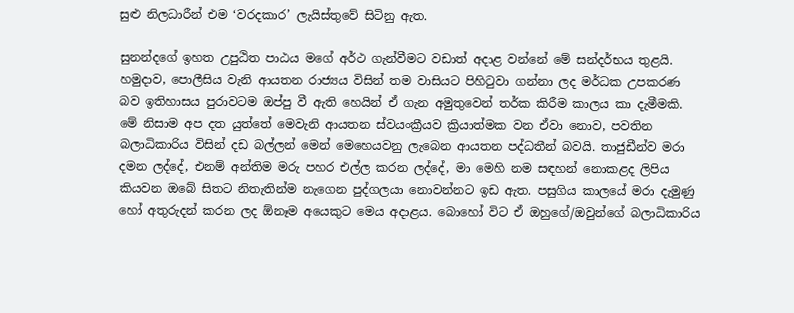සුළු නිලධාරීන් එම ‘වරදකාර’ ලැයිස්තුවේ සිටිනු ඇත.

සුනන්දගේ ඉහත උපුඨිත පාඨය මගේ අර්ථ ගැන්වීමට වඩාත් අදාළ වන්නේ මේ සන්දර්භය තුළයි. හමුදාව, පොලීසිය වැනි ආයතන රාජ්‍යය විසින් තම වාසියට පිහිටුවා ගන්නා ලද මර්ධක උපකරණ බව ඉතිහාසය පුරාවටම ඔප්පු වී ඇති හෙයින් ඒ ගැන අමුතුවෙන් තර්ක කිරීම කාලය කා දැමීමකි. මේ නිසාම අප දත යුත්තේ මෙවැනි ආයතන ස්වයංක්‍රීයව ක්‍රියාත්මක වන ඒවා නොව, පවතින බලාධිකාරිය විසින් දඩ බල්ලන් මෙන් මෙහෙයවනු ලැබෙන ආයතන පද්ධතීන් බවයි. තාජුඩීන්ව මරා දමන ලද්දේ, එනම් අන්තිම මරු පහර එල්ල කරන ලද්දේ, මා මෙහි නම සඳහන් නොකළද ලිපිය කියවන ඔබේ සිතට නිතැතින්ම නැගෙන පුද්ගලයා නොවන්නට ඉඩ ඇත. පසුගිය කාලයේ මරා දැමුණු හෝ අතුරුදන් කරන ලද ඕනෑම අයෙකුට මෙය අදාළය. බොහෝ විට ඒ ඔහුගේ/ඔවුන්ගේ බලාධිකාරිය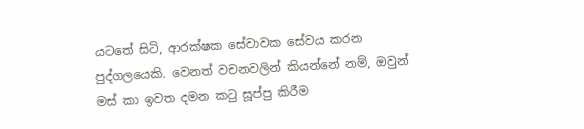යටතේ සිටි, ආරක්ෂක සේවාවක සේවය කරන පුද්ගලයෙකි. වෙනත් වචනවලින් කියන්නේ නම්, ඔවුන් මස් කා ඉවත දමන කටු සූප්පු කිරීම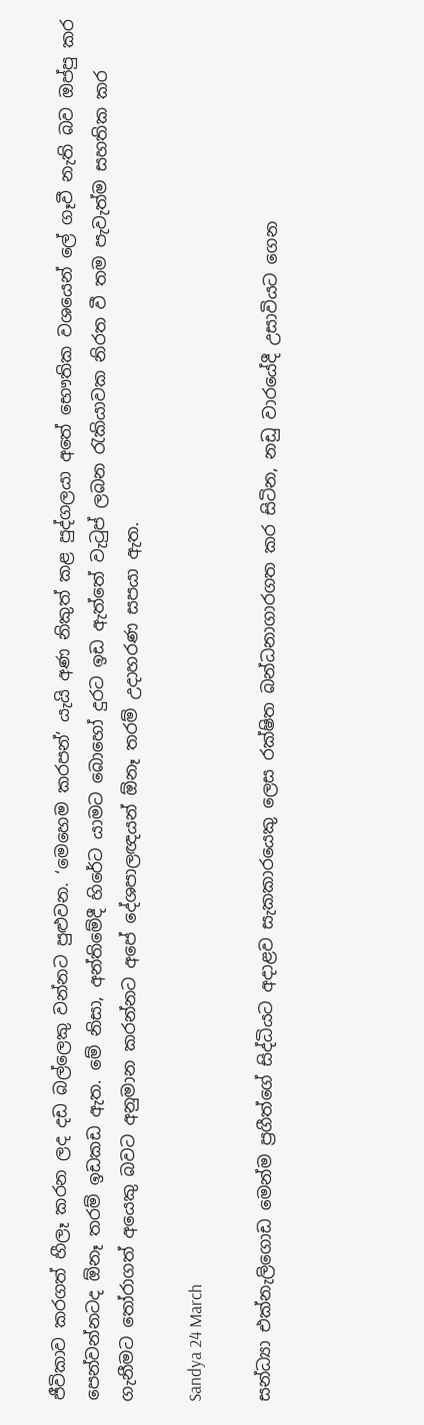ජීවිකාව කරගත් හීලෑ කරන ලද දඩ බල්ලෙකු වන්නට පුළුවන. ‘මෙහෙම කරපන්‘ යැයි අණ නිකුත් කළ පුද්ගලයා අතේ භෞතික වශයෙන් ලේ ගෑවී නැති බව ඔප්පු කර පෙන්වන්නටද ඕනෑ තරම් ඉඩකඩ ඇත. මේ නිසා, අන්තිමේදී හිරේට යාමට බොහෝ දුරට ඉඩ ඇත්තේ වැටුප් ලබන රැකියාවක නිරත වී තම පැවැත්ම සහතික කර ගැනීමට තෝරාගත් අයෙකු බවට අනුමාන කරන්නට අපේ දේශපාලඥයන් ඕනෑ තරම් උදාහරණ සපයා ඇත.

Sandya 24 March

සන්ධ්‍යා එක්නැලිගොඩ මෙන්ම ප්‍රගීත්ගේ සිද්ධියට අදාළව සැකකාරයෙකු ලෙස රක්ෂිත බන්ධනාගාරගත කර සිටින, නඩු වාරයේදී උසාවියට ගෙන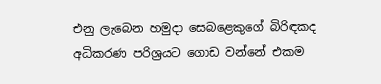එනු ලැබෙන හමුදා සෙබළෙකුගේ බිරිඳකද අධිකරණ පරිශ්‍රයට ගොඩ වන්නේ එකම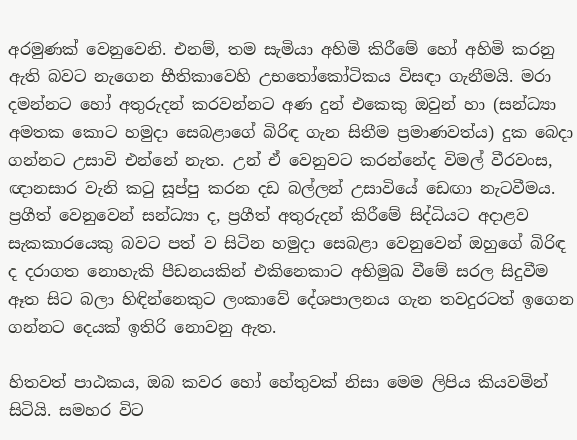අරමුණක් වෙනුවෙනි. එනම්, තම සැමියා අහිමි කිරීමේ හෝ අහිමි කරනු ඇති බවට නැගෙන භීතිකාවෙහි උභතෝකෝටිකය විසඳා ගැනීමයි. මරා දමන්නට හෝ අතුරුදන් කරවන්නට අණ දුන් එකෙකු ඔවුන් හා (සන්ධ්‍යා අමතක කොට හමුදා සෙබළාගේ බිරිඳ ගැන සිතීම ප්‍රමාණවත්ය) දුක බෙදා ගන්නට උසාවි එන්නේ නැත. උන් ඒ වෙනුවට කරන්නේද විමල් වීරවංස, ඥානසාර වැනි කටු සූප්පු කරන දඩ බල්ලන් උසාවියේ ඩෙඟා නැටවීමය. ප්‍රගීත් වෙනුවෙන් සන්ධ්‍යා ද, ප්‍රගීත් අතුරුදන් කිරීමේ සිද්ධියට අදාළව සැකකාරයෙකු බවට පත් ව සිටින හමුදා සෙබළා වෙනුවෙන් ඔහුගේ බිරිඳ ද දරාගත නොහැකි පීඩනයකින් එකිනෙකාට අභිමුඛ වීමේ සරල සිදුවීම ඈත සිට බලා හිඳින්නෙකුට ලංකාවේ දේශපාලනය ගැන තවදුරටත් ඉගෙන ගන්නට දෙයක් ඉතිරි නොවනු ඇත.

හිතවත් පාඨකය, ඔබ කවර හෝ හේතුවක් නිසා මෙම ලිපිය කියවමින් සිටියි. සමහර විට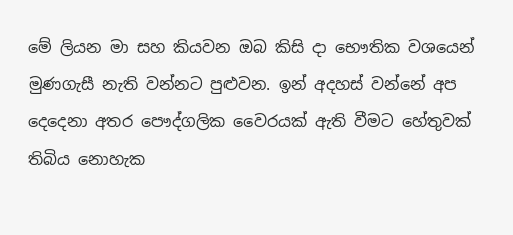මේ ලියන මා සහ කියවන ඔබ කිසි දා භෞතික වශයෙන් මුණගැසී නැති වන්නට පුළුවන. ඉන් අදහස් වන්නේ අප දෙදෙනා අතර පෞද්ගලික වෛරයක් ඇති වීමට හේතුවක් තිබිය නොහැක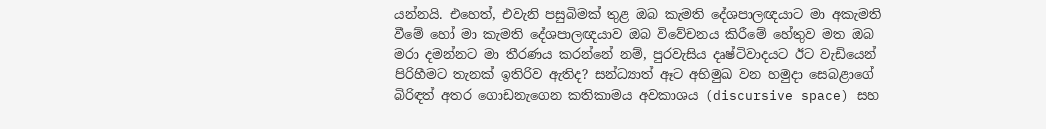යන්නයි. එහෙත්, එවැනි පසුබිමක් තුළ ඔබ කැමති දේශපාලඥයාට මා අකැමති වීමේ හෝ මා කැමති දේශපාලඥයාව ඔබ විවේචනය කිරීමේ හේතුව මත ඔබ මරා දමන්නට මා තීරණය කරන්නේ නම්, පුරවැසිය දෘෂ්ටිවාදයට ඊට වැඩියෙන් පිරිහීමට තැනක් ඉතිරිව ඇතිද? සන්ධ්‍යාත් ඈට අභිමුඛ වන හමුදා සෙබළාගේ බිරිඳත් අතර ගොඩනැගෙන කතිකාමය අවකාශය (discursive space) සහ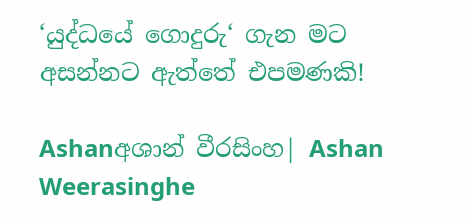‘යුද්ධයේ ගොදුරු‘ ගැන මට අසන්නට ඇත්තේ එපමණකි!

Ashanඅශාන් වීරසිංහ| Ashan Weerasinghe